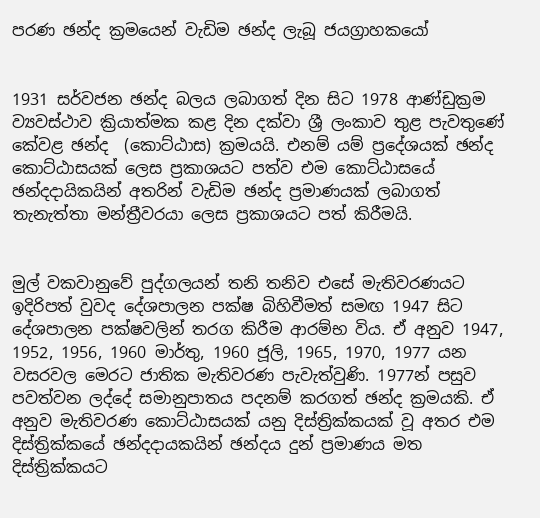පරණ ඡන්ද ක්‍රමයෙන් වැඩිම ඡන්ද ලැබූ ජයග්‍රාහකයෝ


1931 සර්වජන ඡන්ද බලය ලබාගත් දින සිට 1978 ආණ්ඩුක්‍රම ව්‍යවස්ථාව ක්‍රියාත්මක කළ දින දක්වා ශ්‍රී ලංකාව තුළ පැවතුණේ කේවළ ඡන්ද  (කොට්ඨාස) ක්‍රමයයි. එනම් යම් ප්‍රදේශයක් ඡන්ද කොට්ඨාසයක් ලෙස ප්‍රකාශයට පත්ව එම කොට්ඨාසයේ ඡන්දදායිකයින් අතරින් වැඩිම ඡන්ද ප්‍රමාණයක් ලබාගත් තැනැත්තා මන්ත්‍රීවරයා ලෙස ප්‍රකාශයට පත් කිරීමයි.


මුල් වකවානුවේ පුද්ගලයන් තනි තනිව එසේ මැතිවරණයට ඉදිරිපත් වුවද දේශපාලන පක්ෂ බිහිවීමත් සමඟ 1947 සිට දේශපාලන පක්ෂවලින් තරග කිරීම ආරම්භ විය. ඒ අනුව 1947, 1952, 1956, 1960 මාර්තු, 1960 ජූලි, 1965, 1970, 1977 යන වසරවල මෙරට ජාතික මැතිවරණ පැවැත්වුණි. 1977න් පසුව පවත්වන ලද්දේ සමානුපාතය පදනම් කරගත් ඡන්ද ක්‍රමයකි. ඒ අනුව මැතිවරණ කොට්ඨාසයක් යනු දිස්ත්‍රික්කයක් වූ අතර එම දිස්ත්‍රික්කයේ ඡන්දදායකයින් ඡන්දය දුන් ප්‍රමාණය මත දිස්ත්‍රික්කයට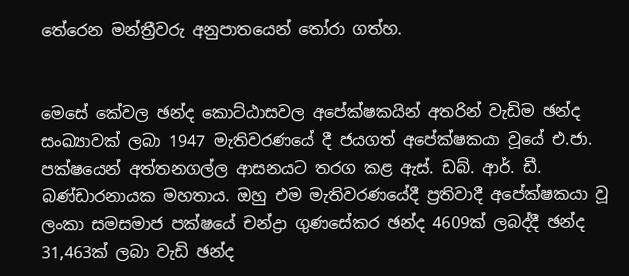තේරෙන මන්ත්‍රීවරු අනුපාතයෙන් තෝරා ගත්හ.


මෙසේ කේවල ඡන්ද කොට්ඨාසවල අපේක්ෂකයින් අතරින් වැඩිම ඡන්ද සංඛ්‍යාවක් ලබා 1947 මැතිවරණයේ දී ජයගත් අපේක්ෂකයා වූයේ එ.ජා. පක්ෂයෙන් අත්තනගල්ල ආසනයට තරග කළ ඇස්. ඩබ්. ආර්. ඩී. බණ්ඩාරනායක මහතාය. ඔහු එම මැතිවරණයේදී ප්‍රතිවාදී අපේක්ෂකයා වූ ලංකා සමසමාජ පක්ෂයේ චන්ද්‍රා ගුණසේකර ඡන්ද 4609ක් ලබද්දී ඡන්ද 31,463ක් ලබා වැඩි ඡන්ද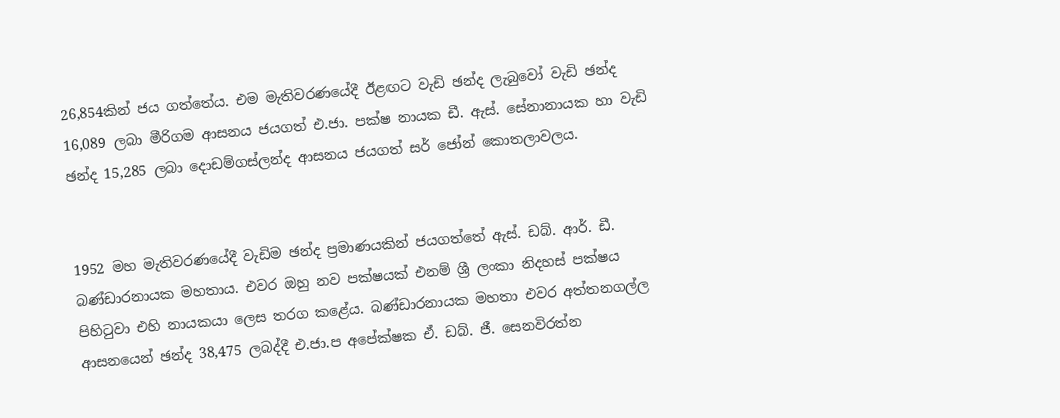26,854කින් ජය ගත්තේය. එම මැතිවරණයේදී ඊළඟට වැඩි ඡන්ද ලැබුවෝ වැඩි ඡන්ද 16,089 ලබා මීරිගම ආසනය ජයගත් එ.ජා. පක්ෂ නායක ඩී. ඇස්. සේනානායක හා වැඩි ඡන්ද 15,285 ලබා දොඩම්ගස්ලන්ද ආසනය ජයගත් සර් ජෝන් කොතලාවලය.


1952 මහ මැතිවරණයේදී වැඩිම ඡන්ද ප්‍රමාණයකින් ජයගත්තේ ඇස්. ඩබ්. ආර්. ඩී. බණ්ඩාරනායක මහතාය. එවර ඔහු නව පක්ෂයක් එනම් ශ්‍රී ලංකා නිදහස් පක්ෂය පිහිටුවා එහි නායකයා ලෙස තරග කළේය. බණ්ඩාරනායක මහතා එවර අත්තනගල්ල ආසනයෙන් ඡන්ද 38,475 ලබද්දී එ.ජා.ප අපේක්ෂක ඒ. ඩබ්. ජී. සෙනවිරත්න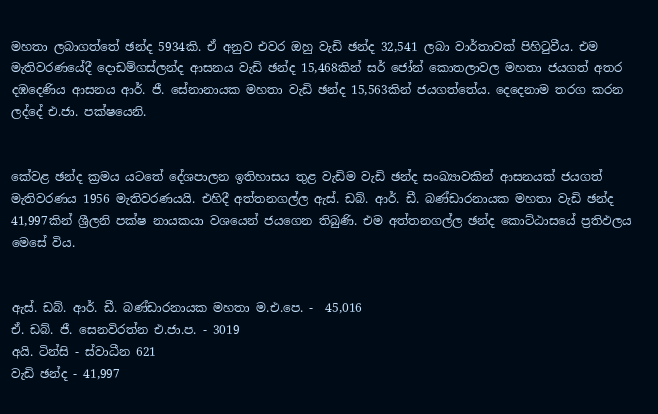මහතා ලබාගත්තේ ඡන්ද 5934කි. ඒ අනුව එවර ඔහු වැඩි ඡන්ද 32,541 ලබා වාර්තාවක් පිහිටුවීය. එම මැතිවරණයේදී දොඩම්ගස්ලන්ද ආසනය වැඩි ඡන්ද 15,468කින් සර් ජෝන් කොතලාවල මහතා ජයගත් අතර දඹදෙණිය ආසනය ආර්. ජී. සේනානායක මහතා වැඩි ඡන්ද 15,563කින් ජයගත්තේය. දෙදෙනාම තරග කරන ලද්දේ එ.ජා. පක්ෂයෙනි.


කේවළ ඡන්ද ක්‍රමය යටතේ දේශපාලන ඉතිහාසය තුළ වැඩිම වැඩි ඡන්ද සංඛ්‍යාවකින් ආසනයක් ජයගත් මැතිවරණය 1956 මැතිවරණයයි. එහිදී අත්තනගල්ල ඇස්. ඩබ්. ආර්. ඩී. බණ්ඩාරනායක මහතා වැඩි ඡන්ද 41,997කින් ශ්‍රීලනි පක්ෂ නායකයා වශයෙන් ජයගෙන තිබුණි. එම අත්තනගල්ල ඡන්ද කොට්ඨාසයේ ප්‍රතිඵලය මෙසේ විය.


ඇස්. ඩබ්. ආර්. ඩී. බණ්ඩාරනායක මහතා ම.එ.පෙ. -  45,016
ඒ. ඩබ්. ජී. සෙනවිරත්න එ.ජා.ප. - 3019
අයි. ටින්සි - ස්වාධීන 621
වැඩි ඡන්ද - 41,997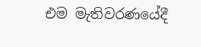එම මැතිවරණයේදී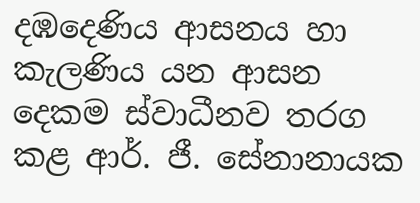දඹදෙණිය ආසනය හා කැලණිය යන ආසන දෙකම ස්වාධීනව තරග කළ ආර්. ජී. සේනානායක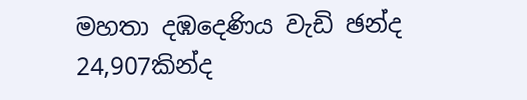මහතා දඹදෙණිය වැඩි ඡන්ද 24,907කින්ද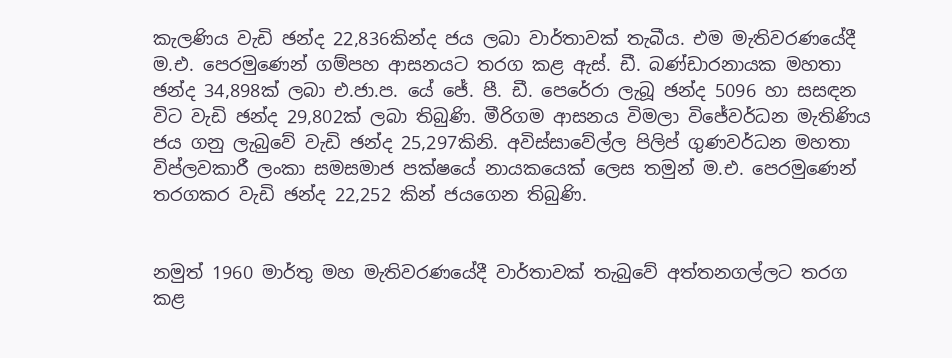කැලණිය වැඩි ඡන්ද 22,836කින්ද ජය ලබා වාර්තාවක් තැබීය. එම මැතිවරණයේදී ම.එ. පෙරමුණෙන් ගම්පහ ආසනයට තරග කළ ඇස්. ඩී. බණ්ඩාරනායක මහතා ඡන්ද 34,898ක් ලබා එ.ජා.ප. යේ ජේ. පී. ඩී. පෙරේරා ලැබූ ඡන්ද 5096 හා සසඳන විට වැඩි ඡන්ද 29,802ක් ලබා තිබුණි. මීරිගම ආසනය විමලා විජේවර්ධන මැතිණිය ජය ගනු ලැබුවේ වැඩි ඡන්ද 25,297කිනි. අවිස්සාවේල්ල පිලිප් ගුණවර්ධන මහතා විප්ලවකාරී ලංකා සමසමාජ පක්ෂයේ නායකයෙක් ලෙස තමුන් ම.එ. පෙරමුණෙන් තරගකර වැඩි ඡන්ද 22,252 කින් ජයගෙන තිබුණි.


නමුත් 1960 මාර්තු මහ මැතිවරණයේදී වාර්තාවක් තැබුවේ අත්තනගල්ලට තරග කළ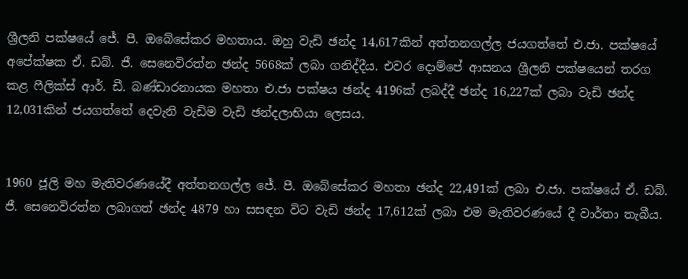ශ්‍රීලනි පක්ෂයේ ජේ. පී. ඔබේසේකර මහතාය. ඔහු වැඩි ඡන්ද 14,617කින් අත්තනගල්ල ජයගත්තේ එ.ජා. පක්ෂයේ අපේක්ෂක ඒ. ඩබ්. ජී. සෙනෙවිරත්න ඡන්ද 5668ක් ලබා ගනිද්දීය. එවර දොම්පේ ආසනය ශ්‍රීලනි පක්ෂයෙන් තරග කළ ෆීලික්ස් ආර්. ඩී. බණ්ඩාරනායක මහතා එ.ජා පක්ෂය ඡන්ද 4196ක් ලබද්දී ඡන්ද 16,227ක් ලබා වැඩි ඡන්ද 12,031කින් ජයගත්තේ දෙවැනි වැඩිම වැඩි ඡන්දලාභියා ලෙසය.


1960 ජූලි මහ මැතිවරණයේදී අත්තනගල්ල ජේ. පී. ඔබේසේකර මහතා ඡන්ද 22,491ක් ලබා එ.ජා. පක්ෂයේ ඒ. ඩබ්. ජී. සෙනෙවිරත්න ලබාගත් ඡන්ද 4879 හා සසඳන විට වැඩි ඡන්ද 17,612ක් ලබා එම මැතිවරණයේ දී වාර්තා තැබීය.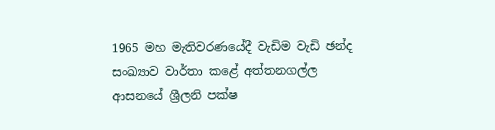1965 මහ මැතිවරණයේදී වැඩිම වැඩි ඡන්ද සංඛ්‍යාව වාර්තා කළේ අත්තනගල්ල ආසනයේ ශ්‍රීලනි පක්ෂ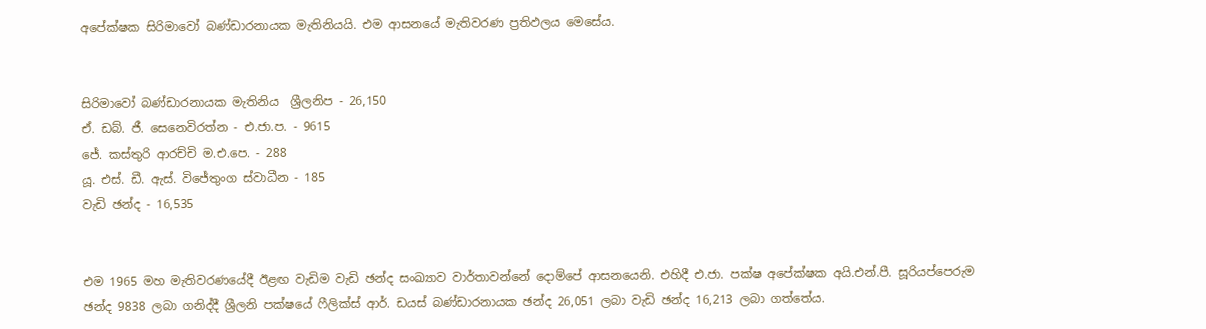අපේක්ෂක සිරිමාවෝ බණ්ඩාරනායක මැතිනියයි. එම ආසනයේ මැතිවරණ ප්‍රතිඵලය මෙසේය.


සිරිමාවෝ බණ්ඩාරනායක මැතිනිය  ශ්‍රීලනිප - 26,150
ඒ. ඩබ්. ජී. සෙනෙවිරත්න - එ.ජා.ප. - 9615
ජේ. කස්තුරි ආරච්චි ම.එ.පෙ. - 288
යූ. එස්. ඩී. ඇස්. විජේතුංග ස්වාධීන - 185
වැඩි ඡන්ද - 16,535


එම 1965 මහ මැතිවරණයේදී ඊළඟ වැඩිම වැඩි ඡන්ද සංඛ්‍යාව වාර්තාවන්නේ දොම්පේ ආසනයෙනි. එහිදී එ.ජා. පක්ෂ අපේක්ෂක අයි.එන්.පී. සූරියප්පෙරුම ඡන්ද 9838 ලබා ගනිද්දී ශ්‍රීලනි පක්ෂයේ ෆීලික්ස් ආර්. ඩයස් බණ්ඩාරනායක ඡන්ද 26,051 ලබා වැඩි ඡන්ද 16,213 ලබා ගත්තේය.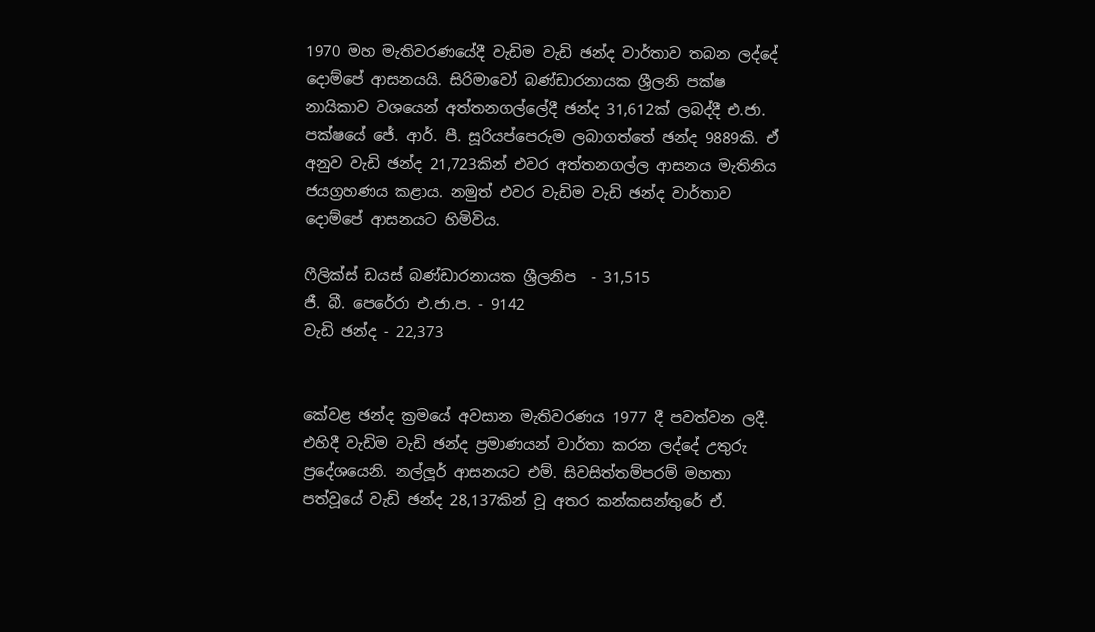1970 මහ මැතිවරණයේදී වැඩිම වැඩි ඡන්ද වාර්තාව තබන ලද්දේ දොම්පේ ආසනයයි. සිරිමාවෝ බණ්ඩාරනායක ශ්‍රීලනි පක්ෂ නායිකාව වශයෙන් අත්තනගල්ලේදී ඡන්ද 31,612ක් ලබද්දී එ.ජා. පක්ෂයේ ජේ. ආර්. පී. සූරියප්පෙරුම ලබාගත්තේ ඡන්ද 9889කි. ඒ අනුව වැඩි ඡන්ද 21,723කින් එවර අත්තනගල්ල ආසනය මැතිනිය ජයග්‍රහණය කළාය. නමුත් එවර වැඩිම වැඩි ඡන්ද වාර්තාව දොම්පේ ආසනයට හිමිවිය.

ෆීලික්ස් ඩයස් බණ්ඩාරනායක ශ්‍රීලනිප  - 31,515
ජී. බී. පෙරේරා එ.ජා.ප. - 9142
වැඩි ඡන්ද - 22,373


කේවළ ඡන්ද ක්‍රමයේ අවසාන මැතිවරණය 1977 දී පවත්වන ලදී. එහිදී වැඩිම වැඩි ඡන්ද ප්‍රමාණයන් වාර්තා කරන ලද්දේ උතුරු ප්‍රදේශයෙනි. නල්ලූර් ආසනයට එම්. සිවසිත්තම්පරම් මහතා පත්වූයේ වැඩි ඡන්ද 28,137කින් වූ අතර කන්කසන්තුරේ ඒ.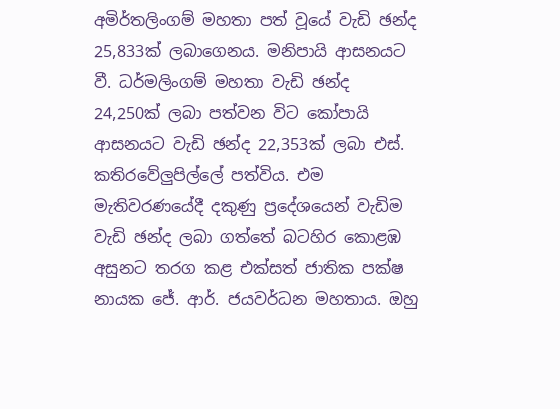අමිර්තලිංගම් මහතා පත් වූයේ වැඩි ඡන්ද 25,833ක් ලබාගෙනය. මනිපායි ආසනයට වී. ධර්මලිංගම් මහතා වැඩි ඡන්ද 24,250ක් ලබා පත්වන විට කෝපායි ආසනයට වැඩි ඡන්ද 22,353ක් ලබා එස්. කතිරවේලුපිල්ලේ පත්විය. එම මැතිවරණයේදී දකුණු ප්‍රදේශයෙන් වැඩිම වැඩි ඡන්ද ලබා ගත්තේ බටහිර කොළඹ අසුනට තරග කළ එක්සත් ජාතික පක්ෂ නායක ජේ. ආර්. ජයවර්ධන මහතාය. ඔහු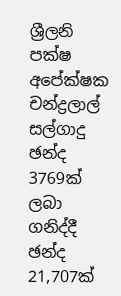ශ්‍රීලනි පක්ෂ අපේක්ෂක චන්ද්‍රලාල් සල්ගාදු ඡන්ද 3769ක් ලබා ගනිද්දී ඡන්ද 21,707ක්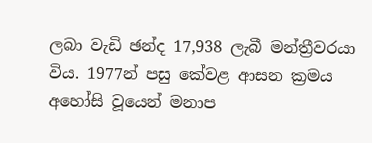ලබා වැඩි ඡන්ද 17,938 ලැබී මන්ත්‍රීවරයා විය. 1977න් පසු කේවළ ආසන ක්‍රමය අහෝසි වූයෙන් මනාප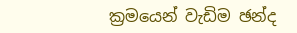ක්‍රමයෙන් වැඩිම ඡන්ද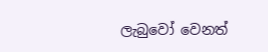ලැබුවෝ වෙනත්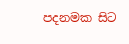පදනමක සිට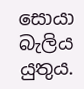සොයා බැලිය යුතුය.